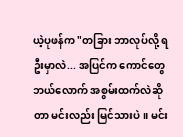ယဲ့ပုဖန်က "တခြား ဘာလုပ်လို့ ရဦးမှာလဲ... အပြင်က ကောင်တွေ ဘယ်လောက် အစွမ်းထက်လဲဆိုတာ မင်းလည်း မြင်သားပဲ။ မင်း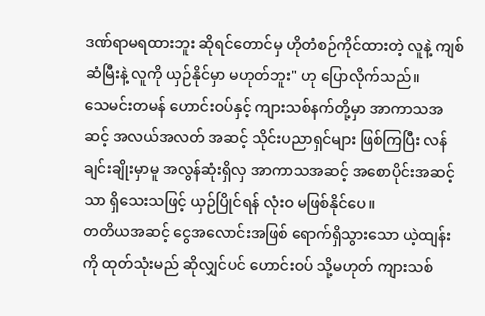ဒဏ်ရာမရထားဘူး ဆိုရင်တောင်မှ ဟိုတံစဉ်ကိုင်ထားတဲ့ လူနဲ့ ကျစ်ဆံမြီးနဲ့ လူကို ယှဉ်နိုင်မှာ မဟုတ်ဘူး" ဟု ပြောလိုက်သည်။
သေမင်းတမန် ဟောင်းဝပ်နှင့် ကျားသစ်နက်တို့မှာ အာကာသအဆင့် အလယ်အလတ် အဆင့် သိုင်းပညာရှင်များ ဖြစ်ကြပြီး လန်ချင်းချိုးမှာမူ အလွန်ဆုံးရှိလှ အာကာသအဆင့် အစောပိုင်းအဆင့်သာ ရှိသေးသဖြင့် ယှဉ်ပြိုင်ရန် လုံးဝ မဖြစ်နိုင်ပေ။
တတိယအဆင့် ငွေအလောင်းအဖြစ် ရောက်ရှိသွားသော ယဲ့ထျန်းကို ထုတ်သုံးမည် ဆိုလျှင်ပင် ဟောင်းဝပ် သို့မဟုတ် ကျားသစ်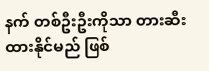နက် တစ်ဦးဦးကိုသာ တားဆီးထားနိုင်မည် ဖြစ်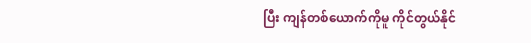ပြီး ကျန်တစ်ယောက်ကိုမူ ကိုင်တွယ်နိုင်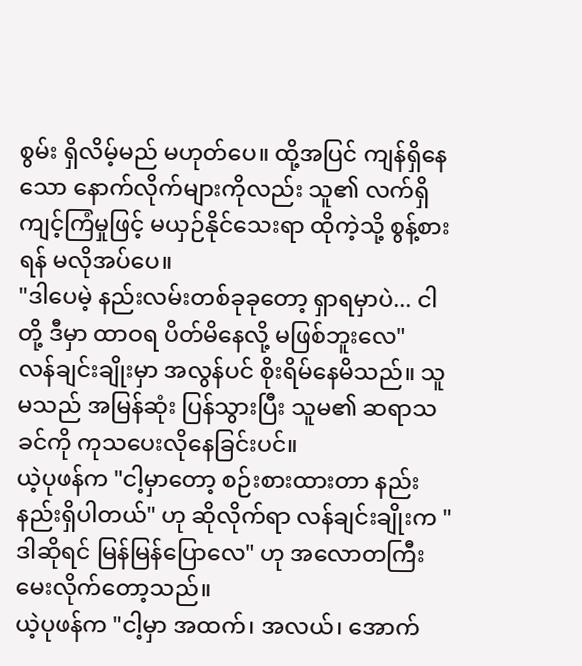စွမ်း ရှိလိမ့်မည် မဟုတ်ပေ။ ထို့အပြင် ကျန်ရှိနေသော နောက်လိုက်များကိုလည်း သူ၏ လက်ရှိကျင့်ကြံမှုဖြင့် မယှဉ်နိုင်သေးရာ ထိုကဲ့သို့ စွန့်စားရန် မလိုအပ်ပေ။
"ဒါပေမဲ့ နည်းလမ်းတစ်ခုခုတော့ ရှာရမှာပဲ... ငါတို့ ဒီမှာ ထာဝရ ပိတ်မိနေလို့ မဖြစ်ဘူးလေ"
လန်ချင်းချိုးမှာ အလွန်ပင် စိုးရိမ်နေမိသည်။ သူမသည် အမြန်ဆုံး ပြန်သွားပြီး သူမ၏ ဆရာသခင်ကို ကုသပေးလိုနေခြင်းပင်။
ယဲ့ပုဖန်က "ငါ့မှာတော့ စဉ်းစားထားတာ နည်းနည်းရှိပါတယ်" ဟု ဆိုလိုက်ရာ လန်ချင်းချိုးက "ဒါဆိုရင် မြန်မြန်ပြောလေ" ဟု အလောတကြီး မေးလိုက်တော့သည်။
ယဲ့ပုဖန်က "ငါ့မှာ အထက်၊ အလယ်၊ အောက်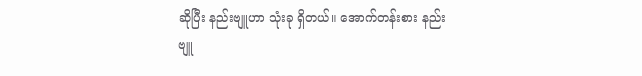ဆိုပြီး နည်းဗျူဟာ သုံးခု ရှိတယ်။ အောက်တန်းစား နည်းဗျူ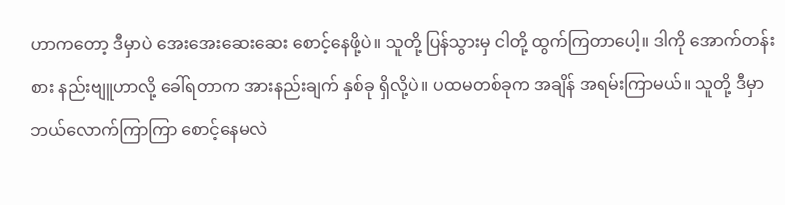ဟာကတော့ ဒီမှာပဲ အေးအေးဆေးဆေး စောင့်နေဖို့ပဲ။ သူတို့ ပြန်သွားမှ ငါတို့ ထွက်ကြတာပေါ့။ ဒါကို အောက်တန်းစား နည်းဗျူဟာလို့ ခေါ်ရတာက အားနည်းချက် နှစ်ခု ရှိလို့ပဲ။ ပထမတစ်ခုက အချိန် အရမ်းကြာမယ်။ သူတို့ ဒီမှာ ဘယ်လောက်ကြာကြာ စောင့်နေမလဲ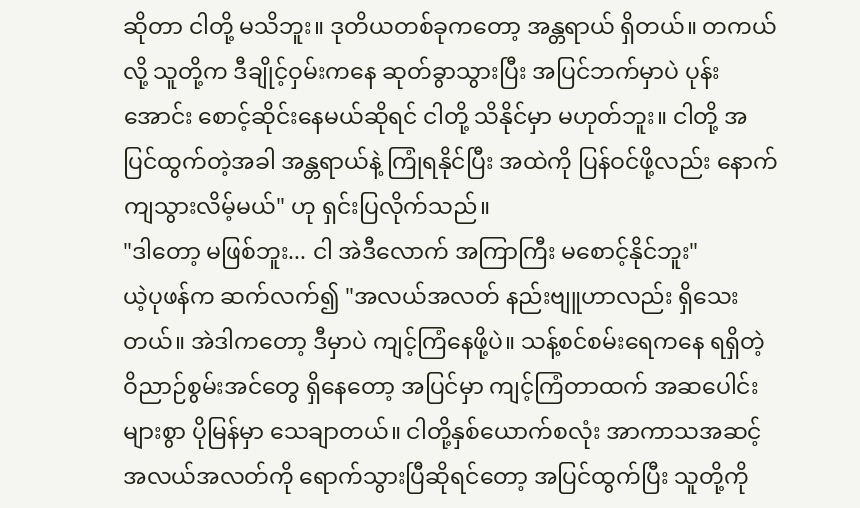ဆိုတာ ငါတို့ မသိဘူး။ ဒုတိယတစ်ခုကတော့ အန္တရာယ် ရှိတယ်။ တကယ်လို့ သူတို့က ဒီချိုင့်ဝှမ်းကနေ ဆုတ်ခွာသွားပြီး အပြင်ဘက်မှာပဲ ပုန်းအောင်း စောင့်ဆိုင်းနေမယ်ဆိုရင် ငါတို့ သိနိုင်မှာ မဟုတ်ဘူး။ ငါတို့ အပြင်ထွက်တဲ့အခါ အန္တရာယ်နဲ့ ကြုံရနိုင်ပြီး အထဲကို ပြန်ဝင်ဖို့လည်း နောက်ကျသွားလိမ့်မယ်" ဟု ရှင်းပြလိုက်သည်။
"ဒါတော့ မဖြစ်ဘူး... ငါ အဲဒီလောက် အကြာကြီး မစောင့်နိုင်ဘူး"
ယဲ့ပုဖန်က ဆက်လက်၍ "အလယ်အလတ် နည်းဗျူဟာလည်း ရှိသေးတယ်။ အဲဒါကတော့ ဒီမှာပဲ ကျင့်ကြံနေဖို့ပဲ။ သန့်စင်စမ်းရေကနေ ရရှိတဲ့ ဝိညာဉ်စွမ်းအင်တွေ ရှိနေတော့ အပြင်မှာ ကျင့်ကြံတာထက် အဆပေါင်းများစွာ ပိုမြန်မှာ သေချာတယ်။ ငါတို့နှစ်ယောက်စလုံး အာကာသအဆင့် အလယ်အလတ်ကို ရောက်သွားပြီဆိုရင်တော့ အပြင်ထွက်ပြီး သူတို့ကို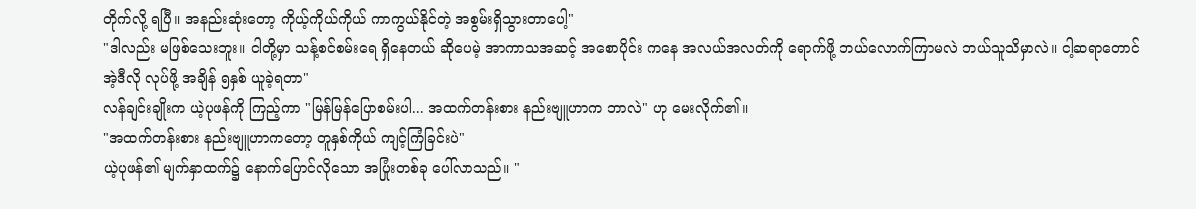တိုက်လို့ ရပြီ။ အနည်းဆုံးတော့ ကိုယ့်ကိုယ်ကိုယ် ကာကွယ်နိုင်တဲ့ အစွမ်းရှိသွားတာပေါ့"
"ဒါလည်း မဖြစ်သေးဘူး။ ငါတို့မှာ သန့်စင်စမ်းရေ ရှိနေတယ် ဆိုပေမဲ့ အာကာသအဆင့် အစောပိုင်း ကနေ အလယ်အလတ်ကို ရောက်ဖို့ ဘယ်လောက်ကြာမလဲ ဘယ်သူသိမှာလဲ။ ငါ့ဆရာတောင် အဲ့ဒီလို လုပ်ဖို့ အချိန် ၅နှစ် ယူခဲ့ရတာ"
လန်ချင်းချိုးက ယဲ့ပုဖန်ကို ကြည့်ကာ "မြန်မြန်ပြောစမ်းပါ... အထက်တန်းစား နည်းဗျူဟာက ဘာလဲ" ဟု မေးလိုက်၏။
"အထက်တန်းစား နည်းဗျူဟာကတော့ တူနှစ်ကိုယ် ကျင့်ကြံခြင်းပဲ"
ယဲ့ပုဖန်၏ မျက်နှာထက်၌ နောက်ပြောင်လိုသော အပြုံးတစ်ခု ပေါ်လာသည်။ "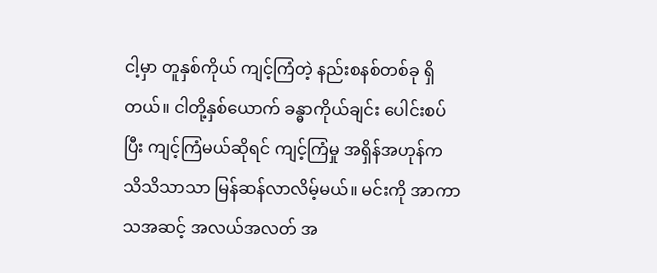ငါ့မှာ တူနှစ်ကိုယ် ကျင့်ကြံတဲ့ နည်းစနစ်တစ်ခု ရှိတယ်။ ငါတို့နှစ်ယောက် ခန္ဓာကိုယ်ချင်း ပေါင်းစပ်ပြီး ကျင့်ကြံမယ်ဆိုရင် ကျင့်ကြံမှု အရှိန်အဟုန်က သိသိသာသာ မြန်ဆန်လာလိမ့်မယ်။ မင်းကို အာကာသအဆင့် အလယ်အလတ် အ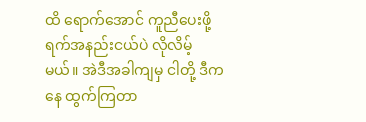ထိ ရောက်အောင် ကူညီပေးဖို့ ရက်အနည်းငယ်ပဲ လိုလိမ့်မယ်။ အဲဒီအခါကျမှ ငါတို့ ဒီကနေ ထွက်ကြတာ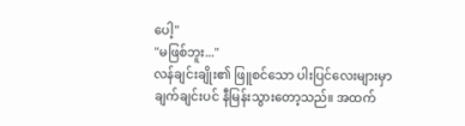ပေါ့"
"မဖြစ်ဘူး..."
လန်ချင်းချိုး၏ ဖြူစင်သော ပါးပြင်လေးများမှာ ချက်ချင်းပင် နီမြန်းသွားတော့သည်။ အထက်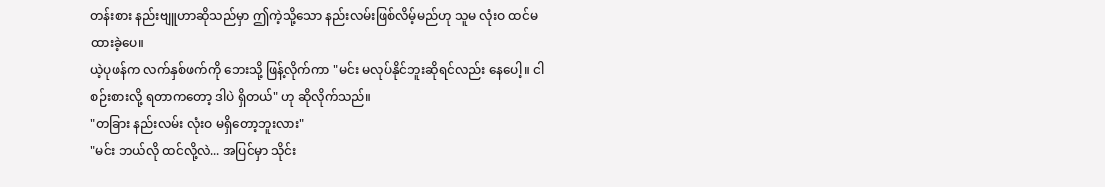တန်းစား နည်းဗျူဟာဆိုသည်မှာ ဤကဲ့သို့သော နည်းလမ်းဖြစ်လိမ့်မည်ဟု သူမ လုံးဝ ထင်မထားခဲ့ပေ။
ယဲ့ပုဖန်က လက်နှစ်ဖက်ကို ဘေးသို့ ဖြန့်လိုက်ကာ "မင်း မလုပ်နိုင်ဘူးဆိုရင်လည်း နေပေါ့။ ငါ စဉ်းစားလို့ ရတာကတော့ ဒါပဲ ရှိတယ်" ဟု ဆိုလိုက်သည်။
"တခြား နည်းလမ်း လုံးဝ မရှိတော့ဘူးလား"
"မင်း ဘယ်လို ထင်လို့လဲ... အပြင်မှာ သိုင်း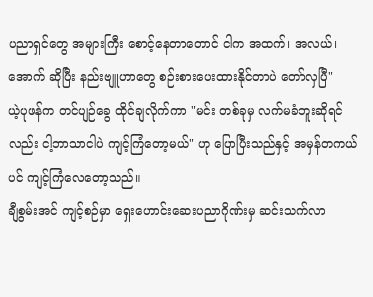ပညာရှင်တွေ အများကြီး စောင့်နေတာတောင် ငါက အထက်၊ အလယ်၊ အောက် ဆိုပြီး နည်းဗျူဟာတွေ စဉ်းစားပေးထားနိုင်တာပဲ တော်လှပြီ"
ယဲ့ပုဖန်က တင်ပျဉ်ခွေ ထိုင်ချလိုက်ကာ "မင်း တစ်ခုမှ လက်မခံဘူးဆိုရင်လည်း ငါ့ဘာသာငါပဲ ကျင့်ကြံတော့မယ်" ဟု ပြောပြီးသည်နှင့် အမှန်တကယ်ပင် ကျင့်ကြံလေတော့သည်။
ချီစွမ်းအင် ကျင့်စဉ်မှာ ရှေးဟောင်းဆေးပညာဂိုဏ်းမှ ဆင်းသက်လာ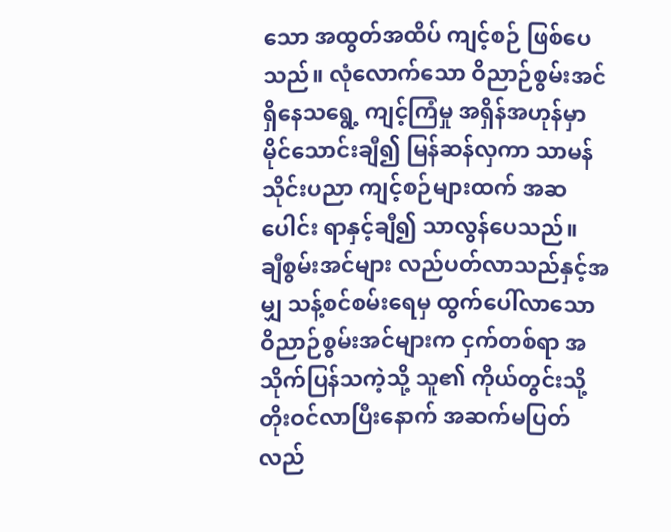သော အထွတ်အထိပ် ကျင့်စဉ် ဖြစ်ပေသည်။ လုံလောက်သော ဝိညာဉ်စွမ်းအင် ရှိနေသရွေ့ ကျင့်ကြံမှု အရှိန်အဟုန်မှာ မိုင်သောင်းချီ၍ မြန်ဆန်လှကာ သာမန်သိုင်းပညာ ကျင့်စဉ်များထက် အဆပေါင်း ရာနှင့်ချီ၍ သာလွန်ပေသည်။
ချီစွမ်းအင်များ လည်ပတ်လာသည်နှင့်အမျှ သန့်စင်စမ်းရေမှ ထွက်ပေါ်လာသော ဝိညာဉ်စွမ်းအင်များက ငှက်တစ်ရာ အသိုက်ပြန်သကဲ့သို့ သူ၏ ကိုယ်တွင်းသို့ တိုးဝင်လာပြီးနောက် အဆက်မပြတ် လည်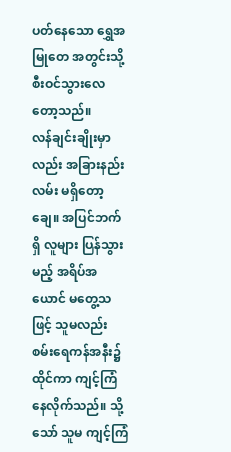ပတ်နေသော ရွှေအမြုတေ အတွင်းသို့ စီးဝင်သွားလေတော့သည်။
လန်ချင်းချိုးမှာလည်း အခြားနည်းလမ်း မရှိတော့ချေ။ အပြင်ဘက်ရှိ လူများ ပြန်သွားမည့် အရိပ်အယောင် မတွေ့သဖြင့် သူမလည်း စမ်းရေကန်အနီး၌ ထိုင်ကာ ကျင့်ကြံနေလိုက်သည်။ သို့သော် သူမ ကျင့်ကြံ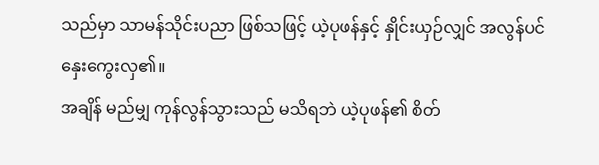သည်မှာ သာမန်သိုင်းပညာ ဖြစ်သဖြင့် ယဲ့ပုဖန်နှင့် နှိုင်းယှဉ်လျှင် အလွန်ပင် နှေးကွေးလှ၏။
အချိန် မည်မျှ ကုန်လွန်သွားသည် မသိရဘဲ ယဲ့ပုဖန်၏ စိတ်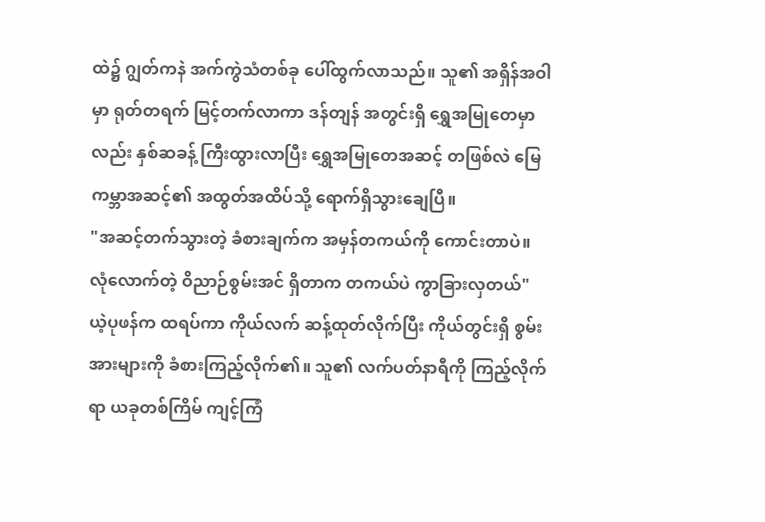ထဲ၌ ဂျွတ်ကနဲ အက်ကွဲသံတစ်ခု ပေါ်ထွက်လာသည်။ သူ၏ အရှိန်အဝါမှာ ရုတ်တရက် မြင့်တက်လာကာ ဒန်တျန် အတွင်းရှိ ရွှေအမြုတေမှာလည်း နှစ်ဆခန့် ကြီးထွားလာပြီး ရွှေအမြုတေအဆင့် တဖြစ်လဲ မြေကမ္ဘာအဆင့်၏ အထွတ်အထိပ်သို့ ရောက်ရှိသွားချေပြီ။
"အဆင့်တက်သွားတဲ့ ခံစားချက်က အမှန်တကယ်ကို ကောင်းတာပဲ။ လုံလောက်တဲ့ ဝိညာဉ်စွမ်းအင် ရှိတာက တကယ်ပဲ ကွာခြားလှတယ်"
ယဲ့ပုဖန်က ထရပ်ကာ ကိုယ်လက် ဆန့်ထုတ်လိုက်ပြီး ကိုယ်တွင်းရှိ စွမ်းအားများကို ခံစားကြည့်လိုက်၏။ သူ၏ လက်ပတ်နာရီကို ကြည့်လိုက်ရာ ယခုတစ်ကြိမ် ကျင့်ကြံ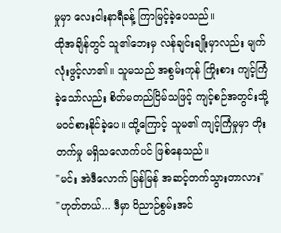မှုမှာ လေးငါးနာရီခန့် ကြာမြင့်ခဲ့ပေသည်။
ထိုအချိန်တွင် သူ၏ဘေးမှ လန်ချင်းချိုးမှာလည်း မျက်လုံးဖွင့်လာ၏။ သူမသည် အစွမ်းကုန် ကြိုးစား ကျင့်ကြံခဲ့သော်လည်း စိတ်မတည်ငြိမ်သဖြင့် ကျင့်စဉ်အတွင်းသို့ မဝင်စားနိုင်ခဲ့ပေ။ ထို့ကြောင့် သူမ၏ ကျင့်ကြံမှုမှာ တိုးတက်မှု မရှိသလောက်ပင် ဖြစ်နေသည်။
"မင်း အဲဒီလောက် မြန်မြန် အဆင့်တက်သွားတာလား"
"ဟုတ်တယ်... ဒီမှာ ဝိညာဉ်စွမ်းအင်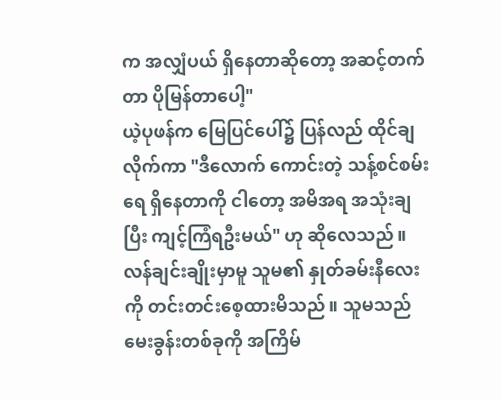က အလျှံပယ် ရှိနေတာဆိုတော့ အဆင့်တက်တာ ပိုမြန်တာပေါ့"
ယဲ့ပုဖန်က မြေပြင်ပေါ်၌ ပြန်လည် ထိုင်ချလိုက်ကာ "ဒီလောက် ကောင်းတဲ့ သန့်စင်စမ်းရေ ရှိနေတာကို ငါတော့ အမိအရ အသုံးချပြီး ကျင့်ကြံရဦးမယ်" ဟု ဆိုလေသည်။
လန်ချင်းချိုးမှာမူ သူမ၏ နှုတ်ခမ်းနီလေးကို တင်းတင်းစေ့ထားမိသည်။ သူမသည် မေးခွန်းတစ်ခုကို အကြိမ်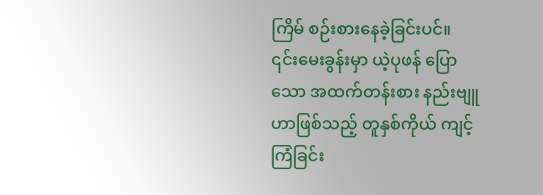ကြိမ် စဉ်းစားနေခဲ့ခြင်းပင်။
၎င်းမေးခွန်းမှာ ယဲ့ပုဖန် ပြောသော အထက်တန်းစား နည်းဗျူဟာဖြစ်သည့် တူနှစ်ကိုယ် ကျင့်ကြံခြင်း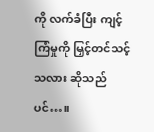ကို လက်ခံပြီး ကျင့်ကြံမှုကို မြှင့်တင်သင့်သလား ဆိုသည်ပင်…။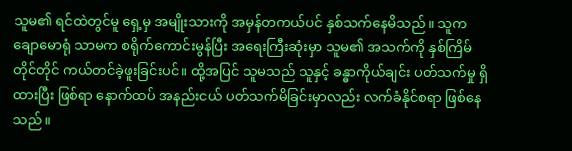သူမ၏ ရင်ထဲတွင်မူ ရှေ့မှ အမျိုးသားကို အမှန်တကယ်ပင် နှစ်သက်နေမိသည်။ သူက ချောမောရုံ သာမက စရိုက်ကောင်းမွန်ပြီး အရေးကြီးဆုံးမှာ သူမ၏ အသက်ကို နှစ်ကြိမ်တိုင်တိုင် ကယ်တင်ခဲ့ဖူးခြင်းပင်။ ထို့အပြင် သူမသည် သူနှင့် ခန္ဓာကိုယ်ချင်း ပတ်သက်မှု ရှိထားပြီး ဖြစ်ရာ နောက်ထပ် အနည်းငယ် ပတ်သက်မိခြင်းမှာလည်း လက်ခံနိုင်စရာ ဖြစ်နေသည်။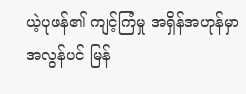ယဲ့ပုဖန်၏ ကျင့်ကြံမှု အရှိန်အဟုန်မှာ အလွန်ပင် မြန်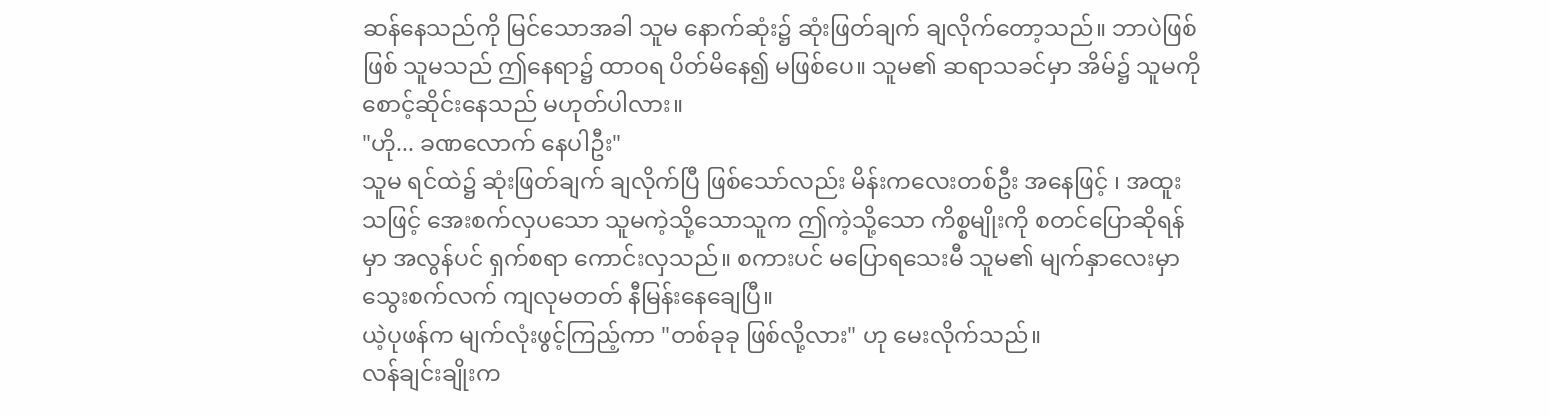ဆန်နေသည်ကို မြင်သောအခါ သူမ နောက်ဆုံး၌ ဆုံးဖြတ်ချက် ချလိုက်တော့သည်။ ဘာပဲဖြစ်ဖြစ် သူမသည် ဤနေရာ၌ ထာဝရ ပိတ်မိနေ၍ မဖြစ်ပေ။ သူမ၏ ဆရာသခင်မှာ အိမ်၌ သူမကို စောင့်ဆိုင်းနေသည် မဟုတ်ပါလား။
"ဟို... ခဏလောက် နေပါဦး"
သူမ ရင်ထဲ၌ ဆုံးဖြတ်ချက် ချလိုက်ပြီ ဖြစ်သော်လည်း မိန်းကလေးတစ်ဦး အနေဖြင့် ၊ အထူးသဖြင့် အေးစက်လှပသော သူမကဲ့သို့သောသူက ဤကဲ့သို့သော ကိစ္စမျိုးကို စတင်ပြောဆိုရန်မှာ အလွန်ပင် ရှက်စရာ ကောင်းလှသည်။ စကားပင် မပြောရသေးမီ သူမ၏ မျက်နှာလေးမှာ သွေးစက်လက် ကျလုမတတ် နီမြန်းနေချေပြီ။
ယဲ့ပုဖန်က မျက်လုံးဖွင့်ကြည့်ကာ "တစ်ခုခု ဖြစ်လို့လား" ဟု မေးလိုက်သည်။
လန်ချင်းချိုးက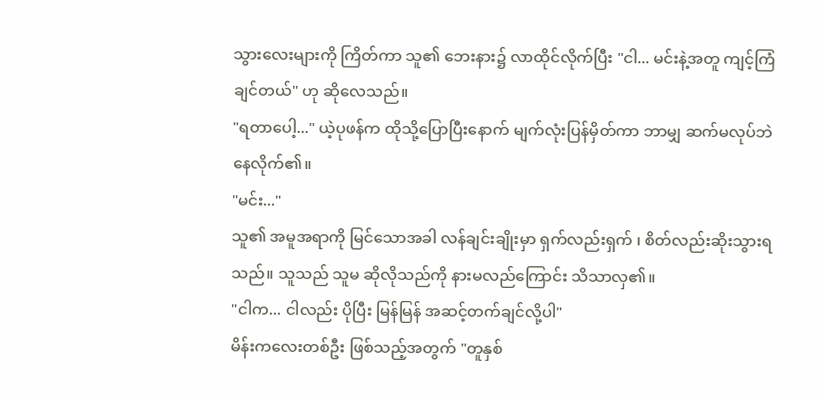သွားလေးများကို ကြိတ်ကာ သူ၏ ဘေးနား၌ လာထိုင်လိုက်ပြီး "ငါ... မင်းနဲ့အတူ ကျင့်ကြံချင်တယ်" ဟု ဆိုလေသည်။
"ရတာပေါ့..." ယဲ့ပုဖန်က ထိုသို့ပြောပြီးနောက် မျက်လုံးပြန်မှိတ်ကာ ဘာမျှ ဆက်မလုပ်ဘဲ နေလိုက်၏။
"မင်း..."
သူ၏ အမူအရာကို မြင်သောအခါ လန်ချင်းချိုးမှာ ရှက်လည်းရှက် ၊ စိတ်လည်းဆိုးသွားရသည်။ သူသည် သူမ ဆိုလိုသည်ကို နားမလည်ကြောင်း သိသာလှ၏။
"ငါက... ငါလည်း ပိုပြီး မြန်မြန် အဆင့်တက်ချင်လို့ပါ"
မိန်းကလေးတစ်ဦး ဖြစ်သည့်အတွက် "တူနှစ်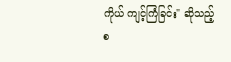ကိုယ် ကျင့်ကြံခြင်း" ဆိုသည့် စ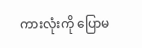ကားလုံးကို ပြောမ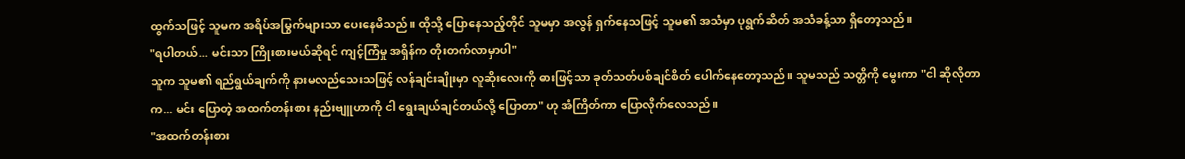ထွက်သဖြင့် သူမက အရိပ်အမြွက်များသာ ပေးနေမိသည်။ ထိုသို့ ပြောနေသည့်တိုင် သူမမှာ အလွန် ရှက်နေသဖြင့် သူမ၏ အသံမှာ ပုရွက်ဆိတ် အသံခန့်သာ ရှိတော့သည်။
"ရပါတယ်... မင်းသာ ကြိုးစားမယ်ဆိုရင် ကျင့်ကြံမှု အရှိန်က တိုးတက်လာမှာပါ"
သူက သူမ၏ ရည်ရွယ်ချက်ကို နားမလည်သေးသဖြင့် လန်ချင်းချိုးမှာ လူဆိုးလေးကို ဓားဖြင့်သာ ခုတ်သတ်ပစ်ချင်စိတ် ပေါက်နေတော့သည်။ သူမသည် သတ္တိကို မွေးကာ "ငါ ဆိုလိုတာက... မင်း ပြောတဲ့ အထက်တန်းစား နည်းဗျူဟာကို ငါ ရွေးချယ်ချင်တယ်လို့ ပြောတာ" ဟု အံကြိတ်ကာ ပြောလိုက်လေသည်။
"အထက်တန်းစား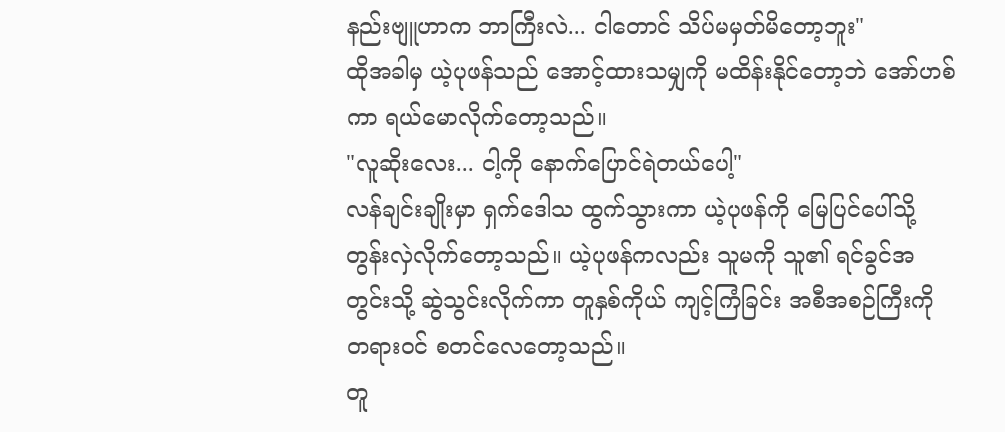နည်းဗျူဟာက ဘာကြီးလဲ... ငါတောင် သိပ်မမှတ်မိတော့ဘူး"
ထိုအခါမှ ယဲ့ပုဖန်သည် အောင့်ထားသမျှကို မထိန်းနိုင်တော့ဘဲ အော်ဟစ်ကာ ရယ်မောလိုက်တော့သည်။
"လူဆိုးလေး... ငါ့ကို နောက်ပြောင်ရဲတယ်ပေါ့"
လန်ချင်းချိုးမှာ ရှက်ဒေါသ ထွက်သွားကာ ယဲ့ပုဖန်ကို မြေပြင်ပေါ်သို့ တွန်းလှဲလိုက်တော့သည်။ ယဲ့ပုဖန်ကလည်း သူမကို သူ၏ ရင်ခွင်အတွင်းသို့ ဆွဲသွင်းလိုက်ကာ တူနှစ်ကိုယ် ကျင့်ကြံခြင်း အစီအစဉ်ကြီးကို တရားဝင် စတင်လေတော့သည်။
တူ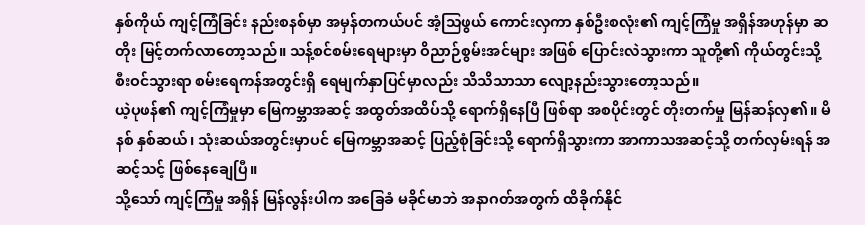နှစ်ကိုယ် ကျင့်ကြံခြင်း နည်းစနစ်မှာ အမှန်တကယ်ပင် အံ့သြဖွယ် ကောင်းလှကာ နှစ်ဦးစလုံး၏ ကျင့်ကြံမှု အရှိန်အဟုန်မှာ ဆတိုး မြင့်တက်လာတော့သည်။ သန့်စင်စမ်းရေများမှာ ဝိညာဉ်စွမ်းအင်များ အဖြစ် ပြောင်းလဲသွားကာ သူတို့၏ ကိုယ်တွင်းသို့ စီးဝင်သွားရာ စမ်းရေကန်အတွင်းရှိ ရေမျက်နှာပြင်မှာလည်း သိသိသာသာ လျော့နည်းသွားတော့သည်။
ယဲ့ပုဖန်၏ ကျင့်ကြံမှုမှာ မြေကမ္ဘာအဆင့် အထွတ်အထိပ်သို့ ရောက်ရှိနေပြီ ဖြစ်ရာ အစပိုင်းတွင် တိုးတက်မှု မြန်ဆန်လှ၏။ မိနစ် နှစ်ဆယ်၊ သုံးဆယ်အတွင်းမှာပင် မြေကမ္ဘာအဆင့် ပြည့်စုံခြင်းသို့ ရောက်ရှိသွားကာ အာကာသအဆင့်သို့ တက်လှမ်းရန် အဆင့်သင့် ဖြစ်နေချေပြီ။
သို့သော် ကျင့်ကြံမှု အရှိန် မြန်လွန်းပါက အခြေခံ မခိုင်မာဘဲ အနာဂတ်အတွက် ထိခိုက်နိုင်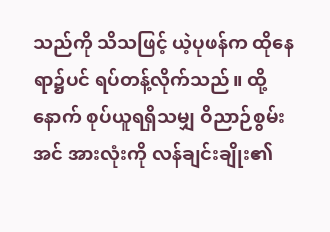သည်ကို သိသဖြင့် ယဲ့ပုဖန်က ထိုနေရာ၌ပင် ရပ်တန့်လိုက်သည်။ ထို့နောက် စုပ်ယူရရှိသမျှ ဝိညာဉ်စွမ်းအင် အားလုံးကို လန်ချင်းချိုး၏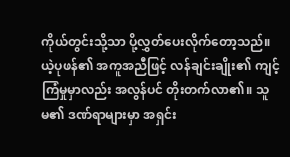ကိုယ်တွင်းသို့သာ ပို့လွှတ်ပေးလိုက်တော့သည်။
ယဲ့ပုဖန်၏ အကူအညီဖြင့် လန်ချင်းချိုး၏ ကျင့်ကြံမှုမှာလည်း အလွန်ပင် တိုးတက်လာ၏။ သူမ၏ ဒဏ်ရာများမှာ အရှင်း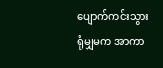ပျောက်ကင်းသွားရုံမျှမက အာကာ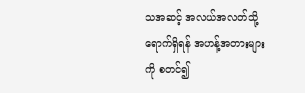သအဆင့် အလယ်အလတ်သို့ ရောက်ရှိရန် အဟန့်အတားများကို စတင်၍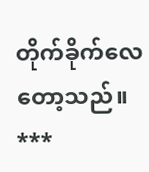တိုက်ခိုက်လေတော့သည်။
***